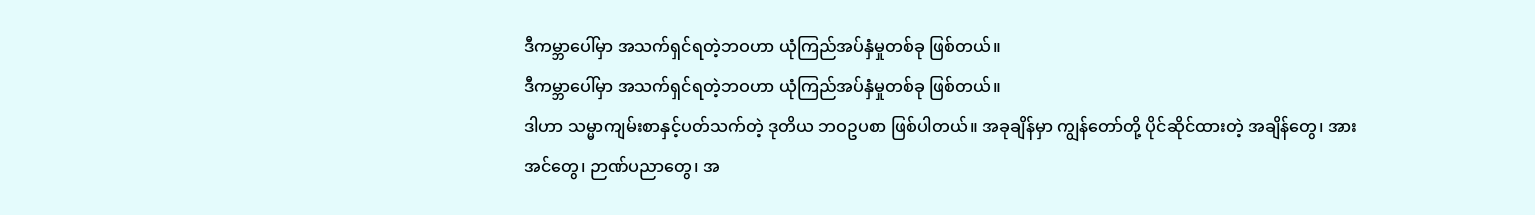ဒီကမ္ဘာပေါ်မှာ အသက်ရှင်ရတဲ့ဘဝဟာ ယုံကြည်အပ်နှံမှုတစ်ခု ဖြစ်တယ်။
ဒီကမ္ဘာပေါ်မှာ အသက်ရှင်ရတဲ့ဘဝဟာ ယုံကြည်အပ်နှံမှုတစ်ခု ဖြစ်တယ်။
ဒါဟာ သမ္မာကျမ်းစာနှင့်ပတ်သက်တဲ့ ဒုတိယ ဘဝဥပစာ ဖြစ်ပါတယ်။ အခုချိန်မှာ ကျွန်တော်တို့ ပိုင်ဆိုင်ထားတဲ့ အချိန်တွေ၊ အားအင်တွေ၊ ဉာဏ်ပညာတွေ၊ အ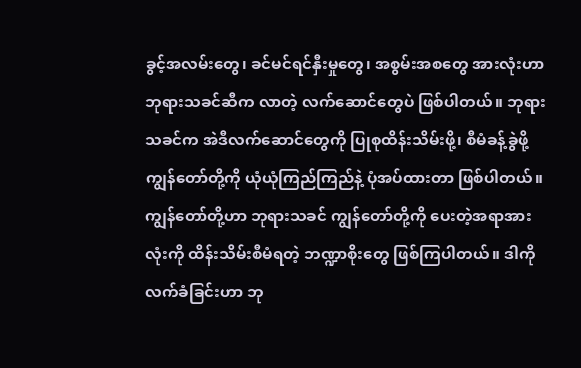ခွင့်အလမ်းတွေ၊ ခင်မင်ရင်နှီးမှုတွေ၊ အစွမ်းအစတွေ အားလုံးဟာ ဘုရားသခင်ဆီက လာတဲ့ လက်ဆောင်တွေပဲ ဖြစ်ပါတယ်။ ဘုရားသခင်က အဲဒီလက်ဆောင်တွေကို ပြုစုထိန်းသိမ်းဖို့၊ စီမံခန့်ခွဲဖို့ ကျွန်တော်တို့ကို ယုံယုံကြည်ကြည်နဲ့ ပုံအပ်ထားတာ ဖြစ်ပါတယ်။ ကျွန်တော်တို့ဟာ ဘုရားသခင် ကျွန်တော်တို့ကို ပေးတဲ့အရာအားလုံးကို ထိန်းသိမ်းစီမံရတဲ့ ဘဏ္ဍာစိုးတွေ ဖြစ်ကြပါတယ်။ ဒါကို လက်ခံခြင်းဟာ ဘု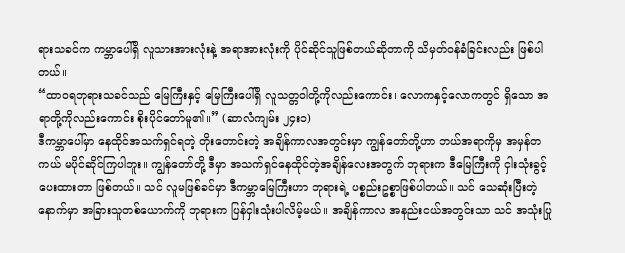ရားသခင်က ကမ္ဘာပေါ်ရှိ လူသားအားလုံးနဲ့ အရာအားလုံးကို ပိုင်ဆိုင်သူဖြစ်တယ်ဆိုတာကို သိမှတ်ဝန်ခံခြင်းလည်း ဖြစ်ပါတယ်။
“ထာဝရဘုရားသခင်သည် မြေကြီးနှင့် မြေကြီးပေါ်ရှိ လူသတ္တဝါတို့ကိုလည်းကောင်း၊ လောကနှင့်လောကတွင် ရှိသော အရာတို့ကိုလည်းကောင်း စိုးပိုင်တော်မူ၏။” (ဆာလံကျမ်း ၂၄း၁)
ဒီကမ္ဘာပေါ်မှာ နေထိုင်အသက်ရှင်ရတဲ့ တိုးတောင်းတဲ့ အချိန်ကာလအတွင်းမှာ ကျွန်တော်တို့ဟာ ဘယ်အရာကိုမှ အမှန်တကယ် မပိုင်ဆိုင်ကြပါဘူး။ ကျွန်တော်တို့ ဒီမှာ အသက်ရှင်နေထိုင်တဲ့အချိန်လေးအတွက် ဘုရားက ဒီမြေကြီးကို ငှါးသုံးခွင့်ပေးထားတာ ဖြစ်တယ်။ သင် လူမဖြစ်ခင်မှာ ဒီကမ္ဘာမြေကြီးဟာ ဘုရားရဲ့ ပစ္စည်းဥစ္စာဖြစ်ပါတယ်။ သင် သေဆုံးပြီးတဲ့နောက်မှာ အခြားသူတစ်ယောက်ကို ဘုရားက ပြန်ငှါးသုံးပါလိမ့်မယ်။ အချိန်ကာလ အနည်းငယ်အတွင်းသာ သင် အသုံးပြု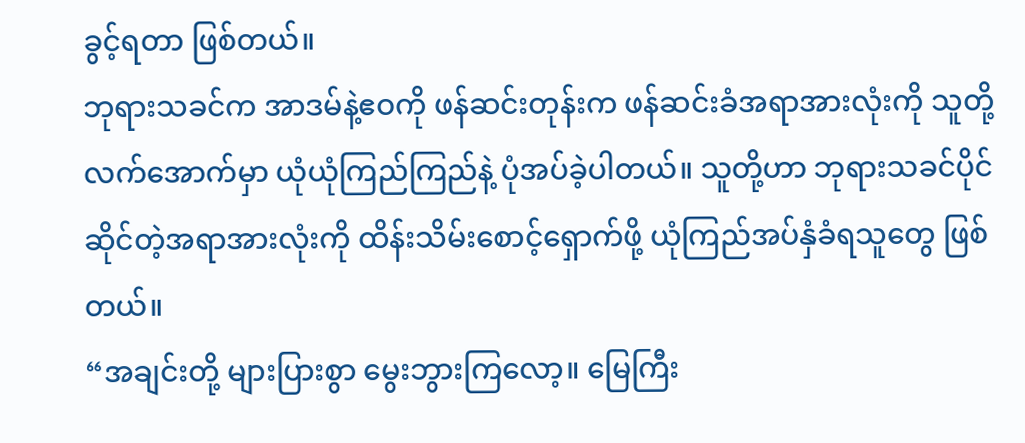ခွင့်ရတာ ဖြစ်တယ်။
ဘုရားသခင်က အာဒမ်နဲ့ဧဝကို ဖန်ဆင်းတုန်းက ဖန်ဆင်းခံအရာအားလုံးကို သူတို့လက်အောက်မှာ ယုံယုံကြည်ကြည်နဲ့ ပုံအပ်ခဲ့ပါတယ်။ သူတို့ဟာ ဘုရားသခင်ပိုင်ဆိုင်တဲ့အရာအားလုံးကို ထိန်းသိမ်းစောင့်ရှောက်ဖို့ ယုံကြည်အပ်နှံခံရသူတွေ ဖြစ်တယ်။
“အချင်းတို့ များပြားစွာ မွေးဘွားကြလော့။ မြေကြီး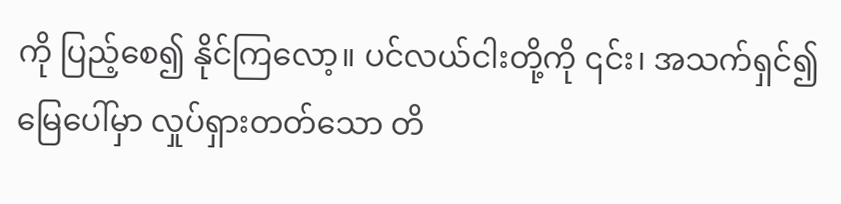ကို ပြည့်စေ၍ နိုင်ကြလော့။ ပင်လယ်ငါးတို့ကို ၎င်း၊ အသက်ရှင်၍ မြေပေါ်မှာ လှုပ်ရှားတတ်သော တိ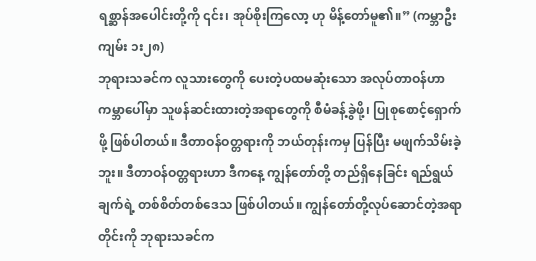ရစ္ဆာန်အပေါင်းတို့ကို ၎င်း၊ အုပ်စိုးကြလော့ ဟု မိန့်တော်မူ၏။” (ကမ္ဘာဦးကျမ်း ၁း၂၈)
ဘုရားသခင်က လူသားတွေကို ပေးတဲ့ပထမဆုံးသော အလုပ်တာဝန်ဟာ ကမ္ဘာပေါ်မှာ သူဖန်ဆင်းထားတဲ့အရာတွေကို စီမံခန့်ခွဲဖို့၊ ပြုစုစောင့်ရှောက်ဖို့ ဖြစ်ပါတယ်။ ဒီတာဝန်ဝတ္တရားကို ဘယ်တုန်းကမှ ပြန်ပြီး မဖျက်သိမ်းခဲ့ဘူး။ ဒီတာဝန်ဝတ္တရားဟာ ဒီကနေ့ ကျွန်တော်တို့ တည်ရှိနေခြင်း ရည်ရွယ်ချက်ရဲ့ တစ်စိတ်တစ်ဒေသ ဖြစ်ပါတယ်။ ကျွန်တော်တို့လုပ်ဆောင်တဲ့အရာတိုင်းကို ဘုရားသခင်က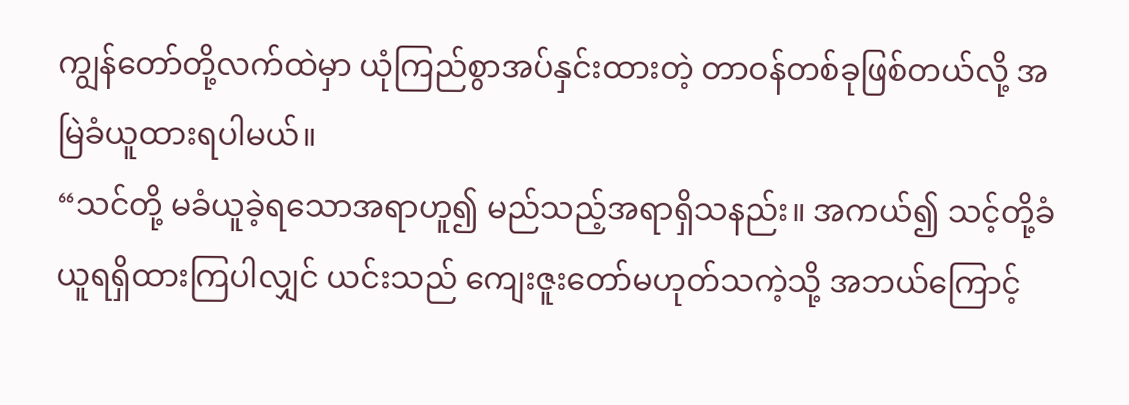ကျွန်တော်တို့လက်ထဲမှာ ယုံကြည်စွာအပ်နှင်းထားတဲ့ တာဝန်တစ်ခုဖြစ်တယ်လို့ အမြဲခံယူထားရပါမယ်။
“သင်တို့ မခံယူခဲ့ရသောအရာဟူ၍ မည်သည့်အရာရှိသနည်း။ အကယ်၍ သင့်တို့ခံယူရရှိထားကြပါလျှင် ယင်းသည် ကျေးဇူးတော်မဟုတ်သကဲ့သို့ အဘယ်ကြောင့်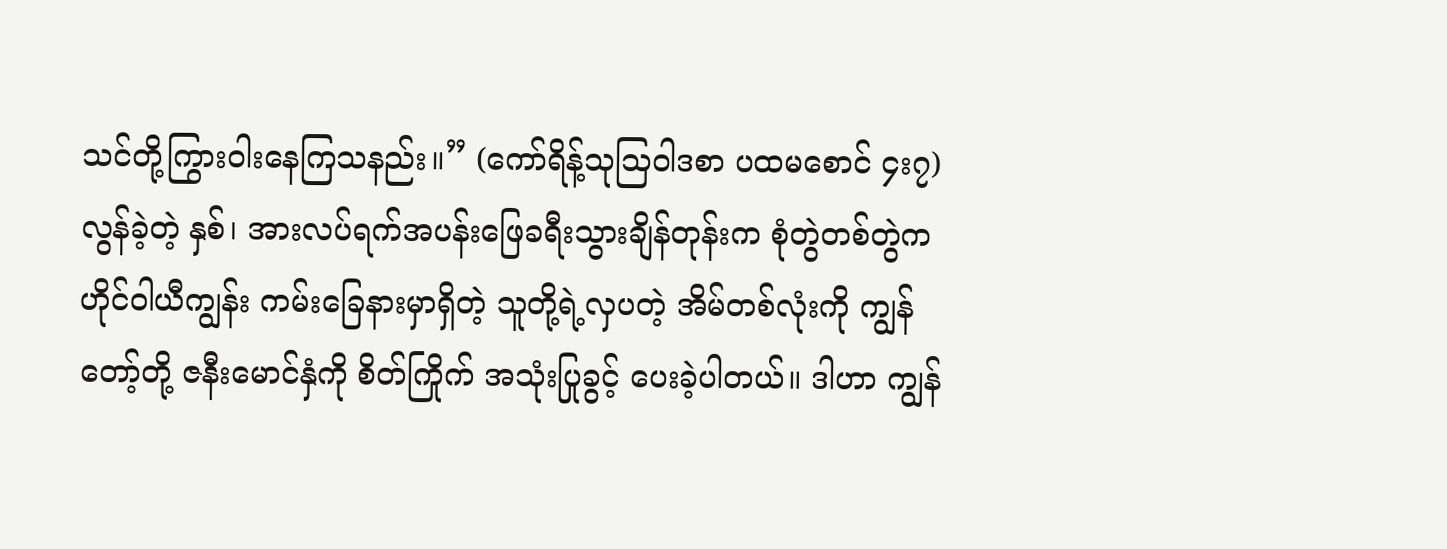သင်တို့ကြွားဝါးနေကြသနည်း။” (ကော်ရိန့်သုသြဝါဒစာ ပထမစောင် ၄း၇)
လွန်ခဲ့တဲ့ နှစ်၊ အားလပ်ရက်အပန်းဖြေခရီးသွားချိန်တုန်းက စုံတွဲတစ်တွဲက ဟိုင်ဝါယီကျွန်း ကမ်းခြေနားမှာရှိတဲ့ သူတို့ရဲ့လှပတဲ့ အိမ်တစ်လုံးကို ကျွန်တော့်တို့ ဇနီးမောင်နှံကို စိတ်ကြိုက် အသုံးပြုခွင့် ပေးခဲ့ပါတယ်။ ဒါဟာ ကျွန်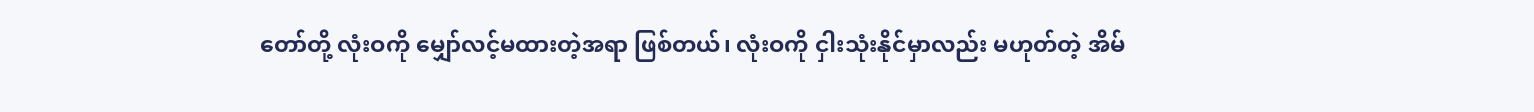တော်တို့ လုံးဝကို မျှော်လင့်မထားတဲ့အရာ ဖြစ်တယ်၊ လုံးဝကို ငှါးသုံးနိုင်မှာလည်း မဟုတ်တဲ့ အိမ်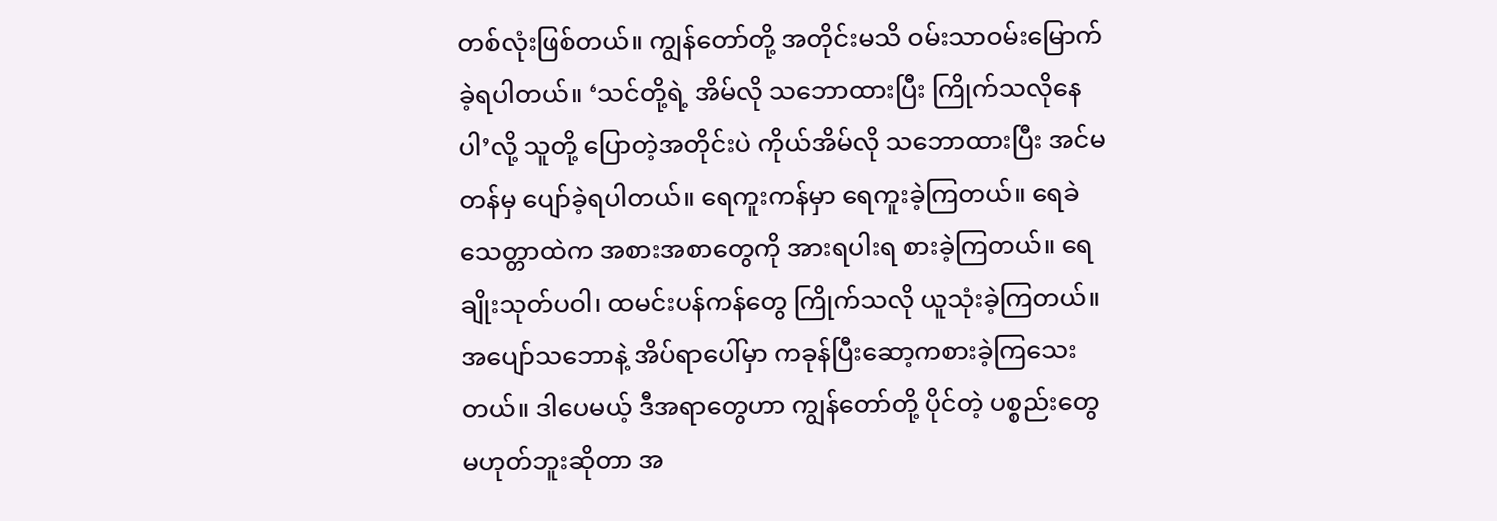တစ်လုံးဖြစ်တယ်။ ကျွန်တော်တို့ အတိုင်းမသိ ဝမ်းသာဝမ်းမြောက်ခဲ့ရပါတယ်။ ‘သင်တို့ရဲ့ အိမ်လို သဘောထားပြီး ကြိုက်သလိုနေပါ’လို့ သူတို့ ပြောတဲ့အတိုင်းပဲ ကိုယ်အိမ်လို သဘောထားပြီး အင်မတန်မှ ပျော်ခဲ့ရပါတယ်။ ရေကူးကန်မှာ ရေကူးခဲ့ကြတယ်။ ရေခဲသေတ္တာထဲက အစားအစာတွေကို အားရပါးရ စားခဲ့ကြတယ်။ ရေချိုးသုတ်ပဝါ၊ ထမင်းပန်ကန်တွေ ကြိုက်သလို ယူသုံးခဲ့ကြတယ်။ အပျော်သဘောနဲ့ အိပ်ရာပေါ်မှာ ကခုန်ပြီးဆော့ကစားခဲ့ကြသေးတယ်။ ဒါပေမယ့် ဒီအရာတွေဟာ ကျွန်တော်တို့ ပိုင်တဲ့ ပစ္စည်းတွေ မဟုတ်ဘူးဆိုတာ အ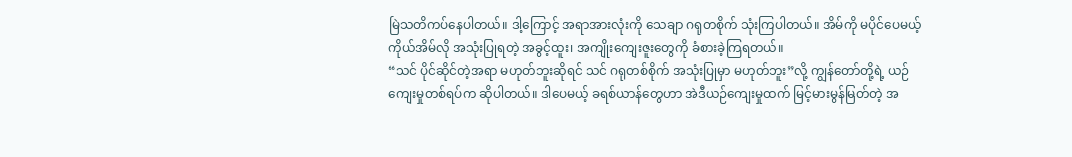မြဲသတိကပ်နေပါတယ်။ ဒါ့ကြောင့် အရာအားလုံးကို သေချာ ဂရုတစိုက် သုံးကြပါတယ်။ အိမ်ကို မပိုင်ပေမယ့် ကိုယ်အိမ်လို အသုံးပြုရတဲ့ အခွင့်ထူး၊ အကျိုးကျေးဇူးတွေကို ခံစားခဲ့ကြရတယ်။
“သင် ပိုင်ဆိုင်တဲ့အရာ မဟုတ်ဘူးဆိုရင် သင် ဂရုတစ်စိုက် အသုံးပြုမှာ မဟုတ်ဘူး”လို့ ကျွန်တော်တို့ရဲ့ ယဉ်ကျေးမှုတစ်ရပ်က ဆိုပါတယ်။ ဒါပေမယ့် ခရစ်ယာန်တွေဟာ အဲဒီယဉ်ကျေးမှုထက် မြင့်မားမွန်မြတ်တဲ့ အ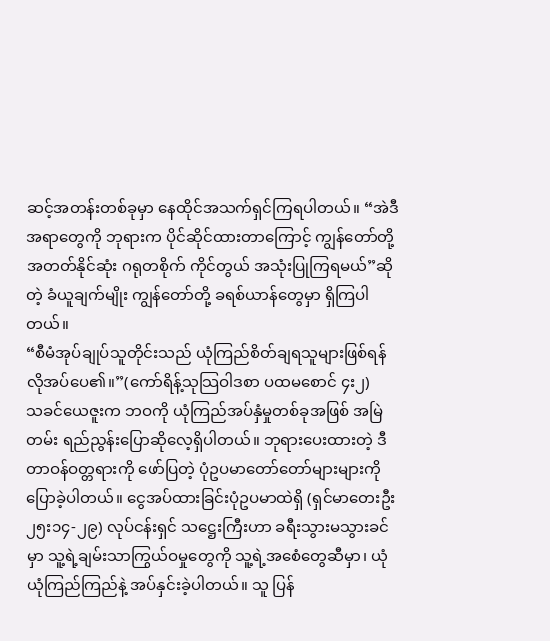ဆင့်အတန်းတစ်ခုမှာ နေထိုင်အသက်ရှင်ကြရပါတယ်။ “အဲဒီအရာတွေကို ဘုရားက ပိုင်ဆိုင်ထားတာကြောင့် ကျွန်တော်တို့ အတတ်နိုင်ဆုံး ဂရုတစိုက် ကိုင်တွယ် အသုံးပြုကြရမယ်”ဆိုတဲ့ ခံယူချက်မျိုး ကျွန်တော်တို့ ခရစ်ယာန်တွေမှာ ရှိကြပါတယ်။
“စီမံအုပ်ချုပ်သူတိုင်းသည် ယုံကြည်စိတ်ချရသူများဖြစ်ရန် လိုအပ်ပေ၏။”(ကော်ရိန့်သုသြဝါဒစာ ပထမစောင် ၄း၂)
သခင်ယေဇူးက ဘဝကို ယုံကြည်အပ်နှံမှုတစ်ခုအဖြစ် အမြဲတမ်း ရည်ညွန်းပြောဆိုလေ့ရှိပါတယ်။ ဘုရားပေးထားတဲ့ ဒီတာဝန်ဝတ္တရားကို ဖော်ပြတဲ့ ပုံဥပမာတော်တော်များများကို ပြောခဲ့ပါတယ်။ ငွေအပ်ထားခြင်းပုံဥပမာထဲရှိ (ရှင်မာတေးဦး ၂၅း၁၄-၂၉) လုပ်ငန်းရှင် သဋ္ဌေးကြီးဟာ ခရီးသွားမသွားခင်မှာ သူ့ရဲ့ချမ်းသာကြွယ်ဝမှုတွေကို သူ့ရဲ့အစေံတွေဆီမှာ၊ ယုံယုံကြည်ကြည်နဲ့ အပ်နှင်းခဲ့ပါတယ်။ သူ ပြန်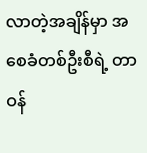လာတဲ့အချိန်မှာ အစေခံတစ်ဦးစီရဲ့ တာဝန်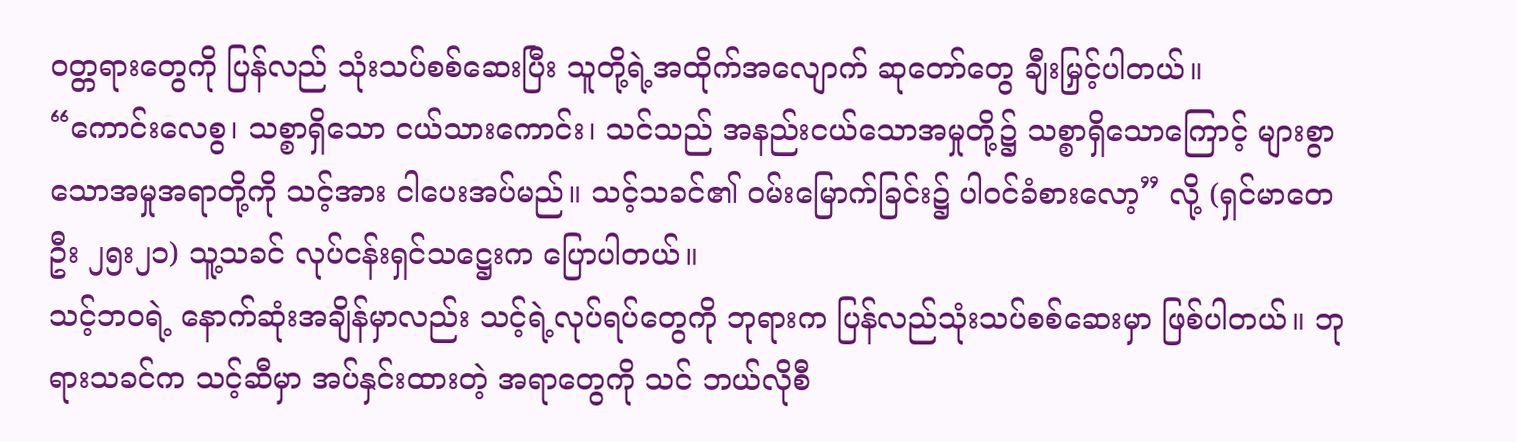ဝတ္တရားတွေကို ပြန်လည် သုံးသပ်စစ်ဆေးပြီး သူတို့ရဲ့အထိုက်အလျောက် ဆုတော်တွေ ချီးမြှင့်ပါတယ်။
“ကောင်းလေစွ၊ သစ္စာရှိသော ငယ်သားကောင်း၊ သင်သည် အနည်းငယ်သောအမှုတို့၌ သစ္စာရှိသောကြောင့် များစွာသောအမှုအရာတို့ကို သင့်အား ငါပေးအပ်မည်။ သင့်သခင်၏ ဝမ်းမြောက်ခြင်း၌ ပါဝင်ခံစားလော့” လို့ (ရှင်မာတေဦး ၂၅း၂၁) သူ့သခင် လုပ်ငန်းရှင်သဋ္ဌေးက ပြောပါတယ်။
သင့်ဘဝရဲ့ နောက်ဆုံးအချိန်မှာလည်း သင့်ရဲ့လုပ်ရပ်တွေကို ဘုရားက ပြန်လည်သုံးသပ်စစ်ဆေးမှာ ဖြစ်ပါတယ်။ ဘုရားသခင်က သင့်ဆီမှာ အပ်နှင်းထားတဲ့ အရာတွေကို သင် ဘယ်လိုစီ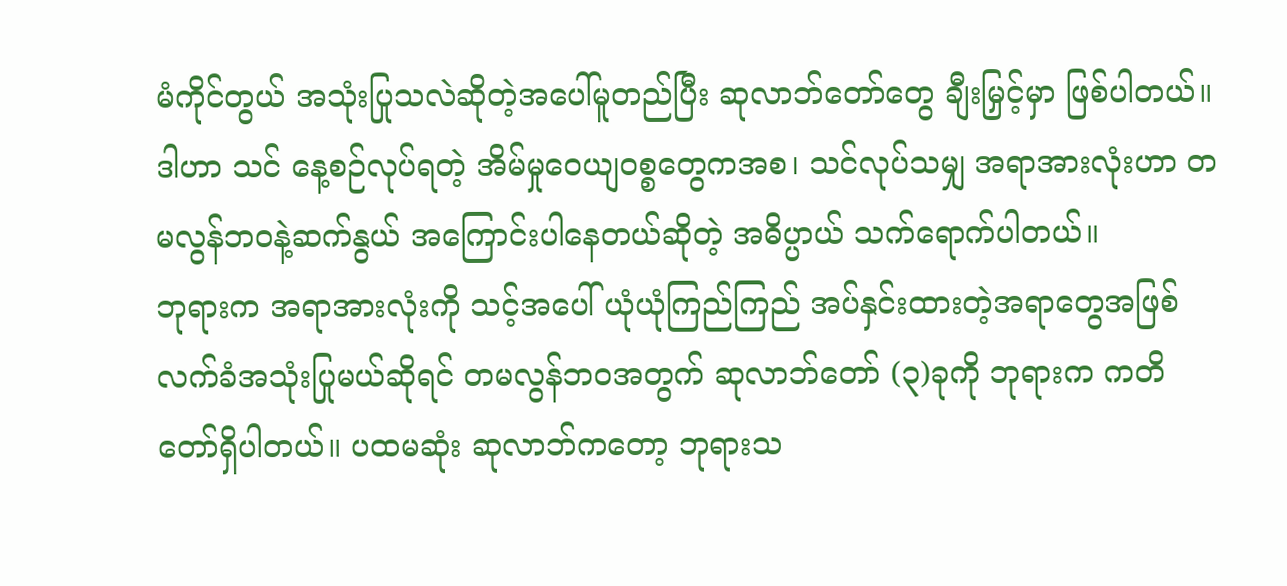မံကိုင်တွယ် အသုံးပြုသလဲဆိုတဲ့အပေါ်မူတည်ပြီး ဆုလာဘ်တော်တွေ ချီးမြှင့်မှာ ဖြစ်ပါတယ်။ ဒါဟာ သင် နေ့စဉ်လုပ်ရတဲ့ အိမ်မှုဝေယျဝစ္စတွေကအစ၊ သင်လုပ်သမျှ အရာအားလုံးဟာ တမလွန်ဘဝနဲ့ဆက်နွယ် အကြောင်းပါနေတယ်ဆိုတဲ့ အဓိပ္ပာယ် သက်ရောက်ပါတယ်။
ဘုရားက အရာအားလုံးကို သင့်အပေါ် ယုံယုံကြည်ကြည် အပ်နှင်းထားတဲ့အရာတွေအဖြစ် လက်ခံအသုံးပြုမယ်ဆိုရင် တမလွန်ဘဝအတွက် ဆုလာဘ်တော် (၃)ခုကို ဘုရားက ကတိတော်ရှိပါတယ်။ ပထမဆုံး ဆုလာဘ်ကတော့ ဘုရားသ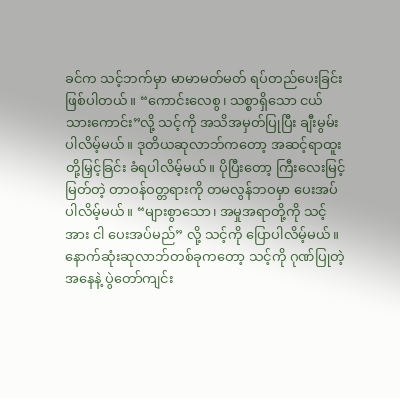ခင်က သင့်ဘက်မှာ မာမာမတ်မတ် ရပ်တည်ပေးခြင်း ဖြစ်ပါတယ်။ “ကောင်းလေစွ၊ သစ္စာရှိသော ငယ်သားကောင်း”လို့ သင့်ကို အသိအမှတ်ပြုပြီး ချီးမွမ်းပါလိမ့်မယ်။ ဒုတိယဆုလာဘ်ကတော့ အဆင့်ရာထူးတို့မြှင့်ခြင်း ခံရပါလိမ့်မယ်။ ပိုပြီးတော့ ကြီးလေးမြင့်မြတ်တဲ့ တာဝန်ဝတ္တရားကို တမလွန်ဘဝမှာ ပေးအပ်ပါလိမ့်မယ်။ “များစွာသော၊ အမှုအရာတို့ကို သင့်အား ငါ ပေးအပ်မည်” လို့ သင့်ကို ပြောပါလိမ့်မယ်။ နောက်ဆုံးဆုလာဘ်တစ်ခုကတော့ သင့်ကို ဂုဏ်ပြုတဲ့အနေနဲ့ ပွဲတော်ကျင်း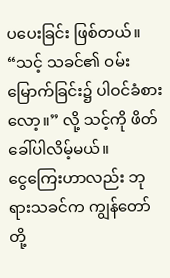ပပေးခြင်း ဖြစ်တယ်။ “သင့် သခင်၏ ဝမ်းမြောက်ခြင်း၌ ပါဝင်ခံစားလော့။” လို့ သင့်ကို ဖိတ်ခေါ်ပါလိမ့်မယ်။
ငွေကြေးဟာလည်း ဘုရားသခင်က ကျွန်တော်တို့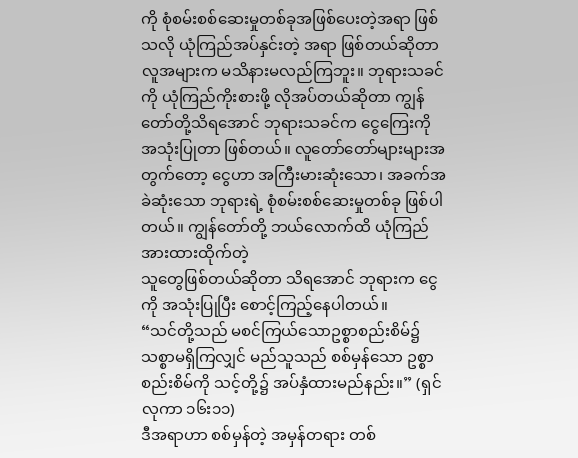ကို စုံစမ်းစစ်ဆေးမှုတစ်ခုအဖြစ်ပေးတဲ့အရာ ဖြစ်သလို ယုံကြည်အပ်နှင်းတဲ့ အရာ ဖြစ်တယ်ဆိုတာ လူအများက မသိနားမလည်ကြဘူး။ ဘုရားသခင်ကို ယုံကြည်ကိုးစားဖို့ လိုအပ်တယ်ဆိုတာ ကျွန်တော်တို့သိရအောင် ဘုရားသခင်က ငွေကြေးကို အသုံးပြုတာ ဖြစ်တယ်။ လူတော်တော်များများအတွက်တော့ ငွေဟာ အကြီးမားဆုံးသော၊ အခက်အခဲဆုံးသော ဘုရားရဲ့ စုံစမ်းစစ်ဆေးမှုတစ်ခု ဖြစ်ပါတယ်။ ကျွန်တော်တို့ ဘယ်လောက်ထိ ယုံကြည်အားထားထိုက်တဲ့
သူတွေဖြစ်တယ်ဆိုတာ သိရအောင် ဘုရားက ငွေကို အသုံးပြုပြီး စောင့်ကြည့်နေပါတယ်။
“သင်တို့သည် မစင်ကြယ်သောဥစ္စာစည်းစိမ်၌ သစ္စာမရှိကြလျှင် မည်သူသည် စစ်မှန်သော ဥစ္စာစည်းစိမ်ကို သင့်တို့၌ အပ်နှံထားမည်နည်း။” (ရှင်လုကာ ၁၆း၁၁)
ဒီအရာဟာ စစ်မှန်တဲ့ အမှန်တရား တစ်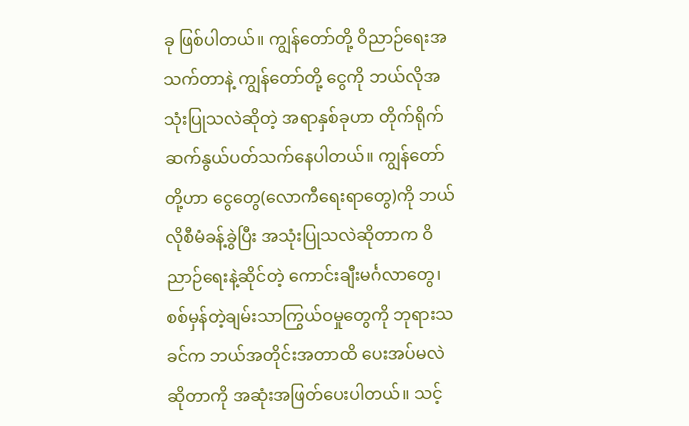ခု ဖြစ်ပါတယ်။ ကျွန်တော်တို့ ဝိညာဉ်ရေးအသက်တာနဲ့ ကျွန်တော်တို့ ငွေကို ဘယ်လိုအသုံးပြုသလဲဆိုတဲ့ အရာနှစ်ခုဟာ တိုက်ရိုက်ဆက်နွယ်ပတ်သက်နေပါတယ်။ ကျွန်တော်တို့ဟာ ငွေတွေ(လောကီရေးရာတွေ)ကို ဘယ်လိုစီမံခန့်ခွဲပြီး အသုံးပြုသလဲဆိုတာက ဝိညာဉ်ရေးနဲ့ဆိုင်တဲ့ ကောင်းချီးမင်္ဂလာတွေ၊ စစ်မှန်တဲ့ချမ်းသာကြွယ်ဝမှုတွေကို ဘုရားသခင်က ဘယ်အတိုင်းအတာထိ ပေးအပ်မလဲဆိုတာကို အဆုံးအဖြတ်ပေးပါတယ်။ သင့်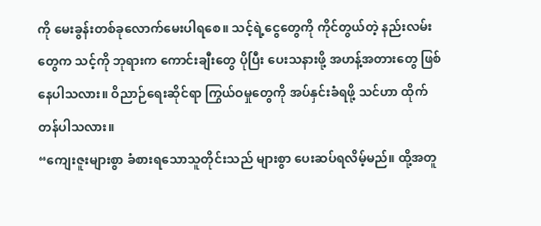ကို မေးခွန်းတစ်ခုလောက်မေးပါရစေ။ သင့်ရဲ့ငွေတွေကို ကိုင်တွယ်တဲ့ နည်းလမ်းတွေက သင့်ကို ဘုရားက ကောင်းချီးတွေ ပိုပြီး ပေးသနားဖို့ အဟန့်အတားတွေ ဖြစ်နေပါသလား။ ဝိညာဉ်ရေးဆိုင်ရာ ကြွယ်ဝမှုတွေကို အပ်နှင်းခံရဖို့ သင်ဟာ ထိုက်တန်ပါသလား။
“ကျေးဇူးများစွာ ခံစားရသောသူတိုင်းသည် များစွာ ပေးဆပ်ရလိမ့်မည်။ ထို့အတူ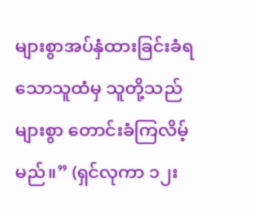များစွာအပ်နှံထားခြင်းခံရသောသူထံမှ သူတို့သည် များစွာ တောင်းခံကြလိမ့်မည်။” (ရှင်လုကာ ၁၂း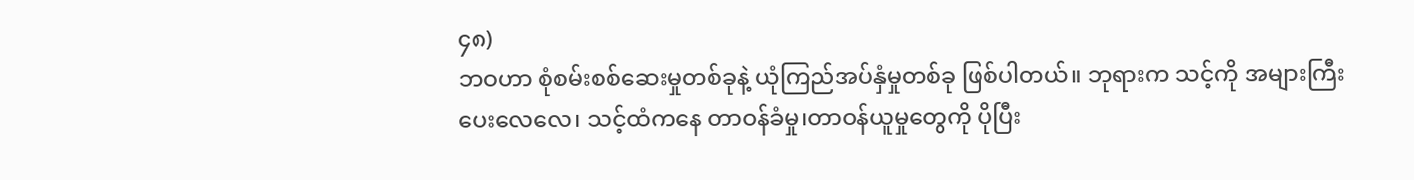၄၈)
ဘဝဟာ စုံစမ်းစစ်ဆေးမှုတစ်ခုနဲ့ ယုံကြည်အပ်နှံမှုတစ်ခု ဖြစ်ပါတယ်။ ဘုရားက သင့်ကို အများကြီးပေးလေလေ၊ သင့်ထံကနေ တာဝန်ခံမှု၊တာဝန်ယူမှုတွေကို ပိုပြီး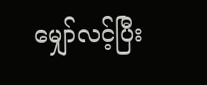မျှော်လင့်ပြီး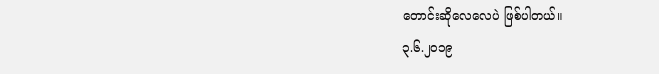တောင်းဆိုလေလေပဲ ဖြစ်ပါတယ်။
၃.၆.၂၀၁၉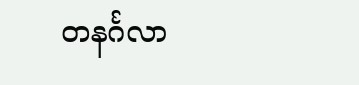တနင်္ဂလာ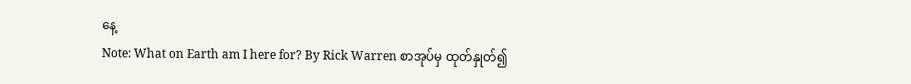နေ့
Note: What on Earth am I here for? By Rick Warren စာအုပ်မှ ထုတ်နှုတ်၍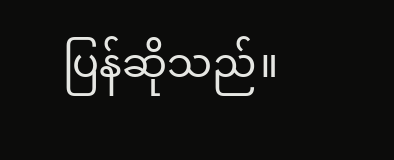ပြန်ဆိုသည်။